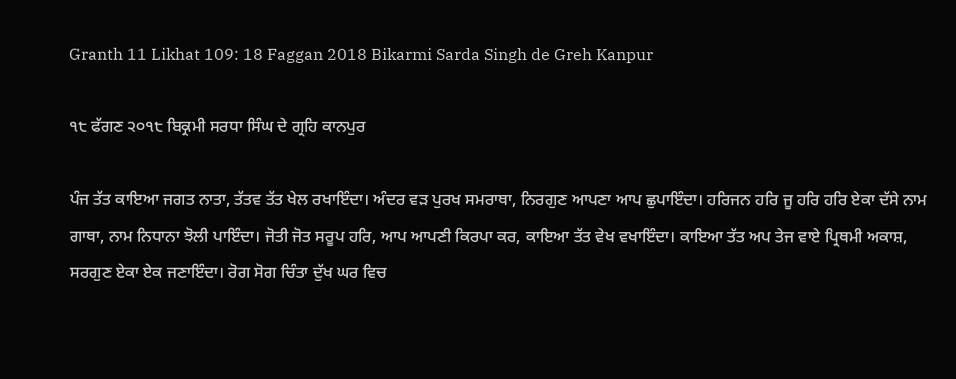Granth 11 Likhat 109: 18 Faggan 2018 Bikarmi Sarda Singh de Greh Kanpur

੧੮ ਫੱਗਣ ੨੦੧੮ ਬਿਕ੍ਰਮੀ ਸਰਧਾ ਸਿੰਘ ਦੇ ਗ੍ਰਹਿ ਕਾਨਪੁਰ

ਪੰਜ ਤੱਤ ਕਾਇਆ ਜਗਤ ਨਾਤਾ, ਤੱਤਵ ਤੱਤ ਖੇਲ ਰਖਾਇੰਦਾ। ਅੰਦਰ ਵੜ ਪੁਰਖ ਸਮਰਾਥਾ, ਨਿਰਗੁਣ ਆਪਣਾ ਆਪ ਛੁਪਾਇੰਦਾ। ਹਰਿਜਨ ਹਰਿ ਜੂ ਹਰਿ ਹਰਿ ਏਕਾ ਦੱਸੇ ਨਾਮ ਗਾਥਾ, ਨਾਮ ਨਿਧਾਨਾ ਝੋਲੀ ਪਾਇੰਦਾ। ਜੋਤੀ ਜੋਤ ਸਰੂਪ ਹਰਿ, ਆਪ ਆਪਣੀ ਕਿਰਪਾ ਕਰ, ਕਾਇਆ ਤੱਤ ਵੇਖ ਵਖਾਇੰਦਾ। ਕਾਇਆ ਤੱਤ ਅਪ ਤੇਜ ਵਾਏ ਪ੍ਰਿਥਮੀ ਅਕਾਸ਼, ਸਰਗੁਣ ਏਕਾ ਏਕ ਜਣਾਇੰਦਾ। ਰੋਗ ਸੋਗ ਚਿੰਤਾ ਦੁੱਖ ਘਰ ਵਿਚ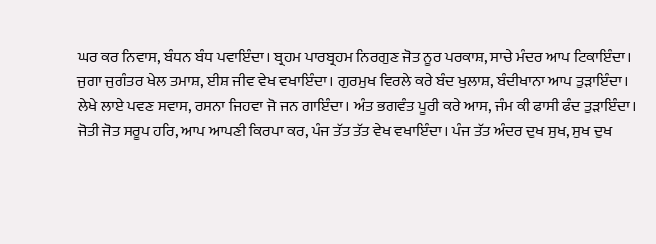ਘਰ ਕਰ ਨਿਵਾਸ, ਬੰਧਨ ਬੰਧ ਪਵਾਇੰਦਾ। ਬ੍ਰਹਮ ਪਾਰਬ੍ਰਹਮ ਨਿਰਗੁਣ ਜੋਤ ਨੂਰ ਪਰਕਾਸ਼, ਸਾਚੇ ਮੰਦਰ ਆਪ ਟਿਕਾਇੰਦਾ। ਜੁਗਾ ਜੁਗੰਤਰ ਖੇਲ ਤਮਾਸ਼, ਈਸ਼ ਜੀਵ ਵੇਖ ਵਖਾਇੰਦਾ। ਗੁਰਮੁਖ ਵਿਰਲੇ ਕਰੇ ਬੰਦ ਖੁਲਾਸ਼, ਬੰਦੀਖਾਨਾ ਆਪ ਤੁੜਾਇੰਦਾ। ਲੇਖੇ ਲਾਏ ਪਵਣ ਸਵਾਸ, ਰਸਨਾ ਜਿਹਵਾ ਜੋ ਜਨ ਗਾਇੰਦਾ। ਅੰਤ ਭਗਵੰਤ ਪੂਰੀ ਕਰੇ ਆਸ, ਜੰਮ ਕੀ ਫਾਸੀ ਫੰਦ ਤੁੜਾਇੰਦਾ। ਜੋਤੀ ਜੋਤ ਸਰੂਪ ਹਰਿ, ਆਪ ਆਪਣੀ ਕਿਰਪਾ ਕਰ, ਪੰਜ ਤੱਤ ਤੱਤ ਵੇਖ ਵਖਾਇੰਦਾ। ਪੰਜ ਤੱਤ ਅੰਦਰ ਦੁਖ ਸੁਖ, ਸੁਖ ਦੁਖ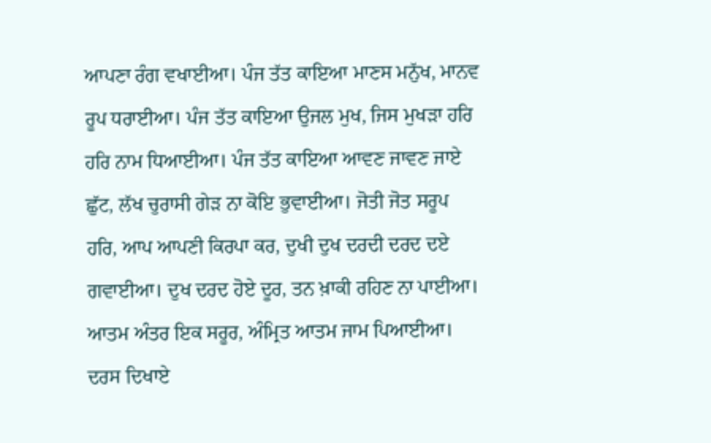ਆਪਣਾ ਰੰਗ ਵਖਾਈਆ। ਪੰਜ ਤੱਤ ਕਾਇਆ ਮਾਣਸ ਮਨੁੱਖ, ਮਾਨਵ ਰੂਪ ਧਰਾਈਆ। ਪੰਜ ਤੱਤ ਕਾਇਆ ਉਜਲ ਮੁਖ, ਜਿਸ ਮੁਖੜਾ ਹਰਿ ਹਰਿ ਨਾਮ ਧਿਆਈਆ। ਪੰਜ ਤੱਤ ਕਾਇਆ ਆਵਣ ਜਾਵਣ ਜਾਏ ਛੁੱਟ, ਲੱਖ ਚੁਰਾਸੀ ਗੇੜ ਨਾ ਕੋਇ ਭੁਵਾਈਆ। ਜੋਤੀ ਜੋਤ ਸਰੂਪ ਹਰਿ, ਆਪ ਆਪਣੀ ਕਿਰਪਾ ਕਰ, ਦੁਖੀ ਦੁਖ ਦਰਦੀ ਦਰਦ ਦਏ ਗਵਾਈਆ। ਦੁਖ ਦਰਦ ਹੋਏ ਦੂਰ, ਤਨ ਖ਼ਾਕੀ ਰਹਿਣ ਨਾ ਪਾਈਆ। ਆਤਮ ਅੰਤਰ ਇਕ ਸਰੂਰ, ਅੰਮ੍ਰਿਤ ਆਤਮ ਜਾਮ ਪਿਆਈਆ। ਦਰਸ ਦਿਖਾਏ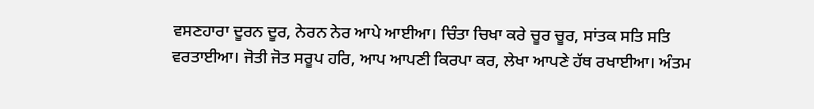ਵਸਣਹਾਰਾ ਦੂਰਨ ਦੂਰ, ਨੇਰਨ ਨੇਰ ਆਪੇ ਆਈਆ। ਚਿੰਤਾ ਚਿਖਾ ਕਰੇ ਚੂਰ ਚੂਰ, ਸਾਂਤਕ ਸਤਿ ਸਤਿ ਵਰਤਾਈਆ। ਜੋਤੀ ਜੋਤ ਸਰੂਪ ਹਰਿ, ਆਪ ਆਪਣੀ ਕਿਰਪਾ ਕਰ, ਲੇਖਾ ਆਪਣੇ ਹੱਥ ਰਖਾਈਆ। ਅੰਤਮ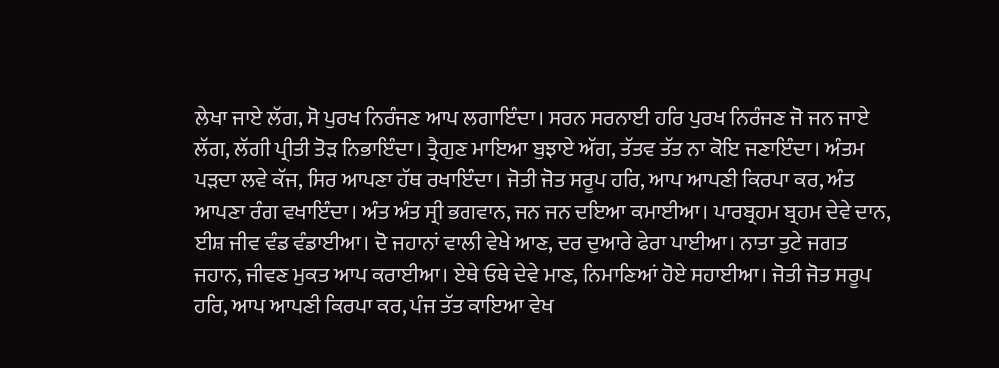ਲੇਖਾ ਜਾਏ ਲੱਗ, ਸੋ ਪੁਰਖ ਨਿਰੰਜਣ ਆਪ ਲਗਾਇੰਦਾ। ਸਰਨ ਸਰਨਾਈ ਹਰਿ ਪੁਰਖ ਨਿਰੰਜਣ ਜੋ ਜਨ ਜਾਏ ਲੱਗ, ਲੱਗੀ ਪ੍ਰੀਤੀ ਤੋੜ ਨਿਭਾਇੰਦਾ। ਤ੍ਰੈਗੁਣ ਮਾਇਆ ਬੁਝਾਏ ਅੱਗ, ਤੱਤਵ ਤੱਤ ਨਾ ਕੋਇ ਜਣਾਇੰਦਾ। ਅੰਤਮ ਪੜਦਾ ਲਵੇ ਕੱਜ, ਸਿਰ ਆਪਣਾ ਹੱਥ ਰਖਾਇੰਦਾ। ਜੋਤੀ ਜੋਤ ਸਰੂਪ ਹਰਿ, ਆਪ ਆਪਣੀ ਕਿਰਪਾ ਕਰ, ਅੰਤ ਆਪਣਾ ਰੰਗ ਵਖਾਇੰਦਾ। ਅੰਤ ਅੰਤ ਸ੍ਰੀ ਭਗਵਾਨ, ਜਨ ਜਨ ਦਇਆ ਕਮਾਈਆ। ਪਾਰਬ੍ਰਹਮ ਬ੍ਰਹਮ ਦੇਵੇ ਦਾਨ, ਈਸ਼ ਜੀਵ ਵੰਡ ਵੰਡਾਈਆ। ਦੋ ਜਹਾਨਾਂ ਵਾਲੀ ਵੇਖੇ ਆਣ, ਦਰ ਦੁਆਰੇ ਫੇਰਾ ਪਾਈਆ। ਨਾਤਾ ਤੁਟੇ ਜਗਤ ਜਹਾਨ, ਜੀਵਣ ਮੁਕਤ ਆਪ ਕਰਾਈਆ। ਏਥੇ ਓਥੇ ਦੇਵੇ ਮਾਣ, ਨਿਮਾਣਿਆਂ ਹੋਏ ਸਹਾਈਆ। ਜੋਤੀ ਜੋਤ ਸਰੂਪ ਹਰਿ, ਆਪ ਆਪਣੀ ਕਿਰਪਾ ਕਰ, ਪੰਜ ਤੱਤ ਕਾਇਆ ਵੇਖ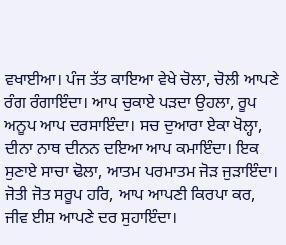ਵਖਾਈਆ। ਪੰਜ ਤੱਤ ਕਾਇਆ ਵੇਖੇ ਚੋਲਾ, ਚੋਲੀ ਆਪਣੇ ਰੰਗ ਰੰਗਾਇੰਦਾ। ਆਪ ਚੁਕਾਏ ਪੜਦਾ ਉਹਲਾ, ਰੂਪ ਅਨੂਪ ਆਪ ਦਰਸਾਇੰਦਾ। ਸਚ ਦੁਆਰਾ ਏਕਾ ਖੋਲ੍ਹਾ, ਦੀਨਾ ਨਾਥ ਦੀਨਨ ਦਇਆ ਆਪ ਕਮਾਇੰਦਾ। ਇਕ ਸੁਣਾਏ ਸਾਚਾ ਢੋਲਾ, ਆਤਮ ਪਰਮਾਤਮ ਜੋੜ ਜੁੜਾਇੰਦਾ। ਜੋਤੀ ਜੋਤ ਸਰੂਪ ਹਰਿ, ਆਪ ਆਪਣੀ ਕਿਰਪਾ ਕਰ, ਜੀਵ ਈਸ਼ ਆਪਣੇ ਦਰ ਸੁਹਾਇੰਦਾ।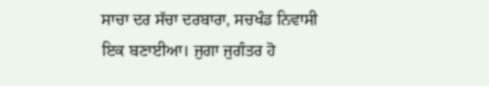ਸਾਚਾ ਦਰ ਸੱਚਾ ਦਰਬਾਰਾ, ਸਚਖੰਡ ਨਿਵਾਸੀ ਇਕ ਬਣਾਈਆ। ਜੁਗਾ ਜੁਗੰਤਰ ਹੋ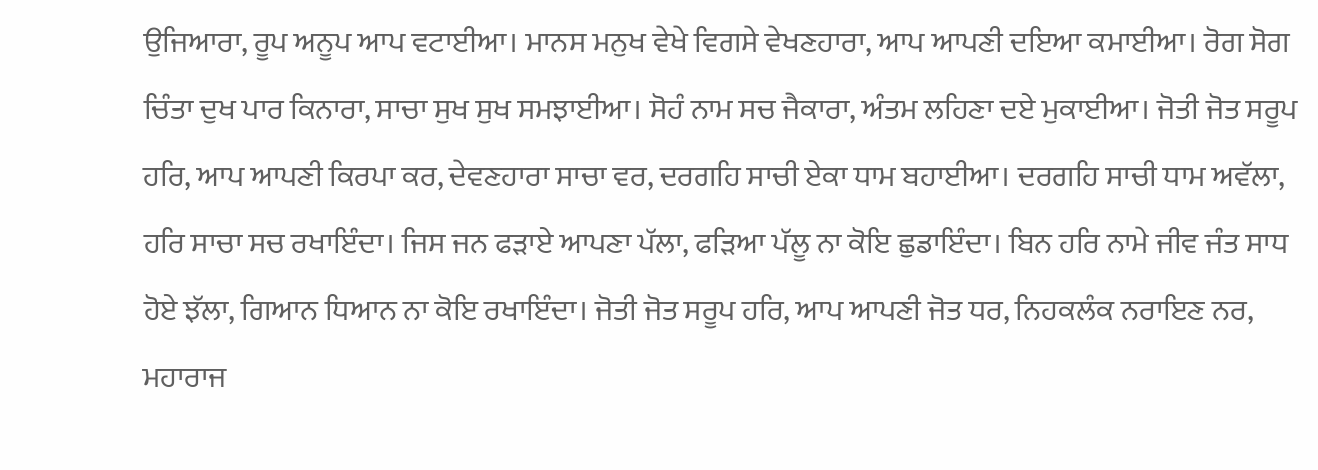ਉਜਿਆਰਾ, ਰੂਪ ਅਨੂਪ ਆਪ ਵਟਾਈਆ। ਮਾਨਸ ਮਨੁਖ ਵੇਖੇ ਵਿਗਸੇ ਵੇਖਣਹਾਰਾ, ਆਪ ਆਪਣੀ ਦਇਆ ਕਮਾਈਆ। ਰੋਗ ਸੋਗ ਚਿੰਤਾ ਦੁਖ ਪਾਰ ਕਿਨਾਰਾ, ਸਾਚਾ ਸੁਖ ਸੁਖ ਸਮਝਾਈਆ। ਸੋਹੰ ਨਾਮ ਸਚ ਜੈਕਾਰਾ, ਅੰਤਮ ਲਹਿਣਾ ਦਏ ਮੁਕਾਈਆ। ਜੋਤੀ ਜੋਤ ਸਰੂਪ ਹਰਿ, ਆਪ ਆਪਣੀ ਕਿਰਪਾ ਕਰ, ਦੇਵਣਹਾਰਾ ਸਾਚਾ ਵਰ, ਦਰਗਹਿ ਸਾਚੀ ਏਕਾ ਧਾਮ ਬਹਾਈਆ। ਦਰਗਹਿ ਸਾਚੀ ਧਾਮ ਅਵੱਲਾ, ਹਰਿ ਸਾਚਾ ਸਚ ਰਖਾਇੰਦਾ। ਜਿਸ ਜਨ ਫੜਾਏ ਆਪਣਾ ਪੱਲਾ, ਫੜਿਆ ਪੱਲੂ ਨਾ ਕੋਇ ਛੁਡਾਇੰਦਾ। ਬਿਨ ਹਰਿ ਨਾਮੇ ਜੀਵ ਜੰਤ ਸਾਧ ਹੋਏ ਝੱਲਾ, ਗਿਆਨ ਧਿਆਨ ਨਾ ਕੋਇ ਰਖਾਇੰਦਾ। ਜੋਤੀ ਜੋਤ ਸਰੂਪ ਹਰਿ, ਆਪ ਆਪਣੀ ਜੋਤ ਧਰ, ਨਿਹਕਲੰਕ ਨਰਾਇਣ ਨਰ, ਮਹਾਰਾਜ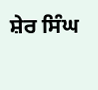ਸ਼ੇਰ ਸਿੰਘ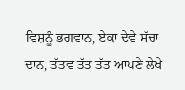ਵਿਸ਼ਨੂੰ ਭਗਵਾਨ, ਏਕਾ ਦੇਵੇ ਸੱਚਾ ਦਾਨ, ਤੱਤਵ ਤੱਤ ਤੱਤ ਆਪਣੇ ਲੇਖੇ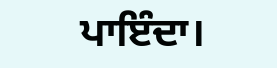ਪਾਇੰਦਾ।